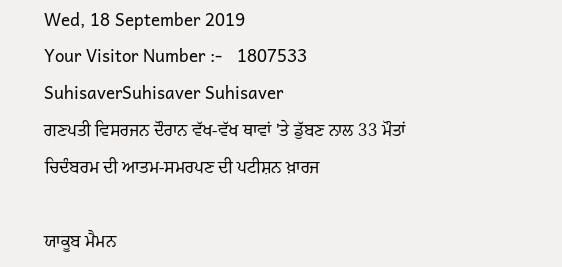Wed, 18 September 2019
Your Visitor Number :-   1807533
SuhisaverSuhisaver Suhisaver
ਗਣਪਤੀ ਵਿਸਰਜਨ ਦੌਰਾਨ ਵੱਖ-ਵੱਖ ਥਾਵਾਂ 'ਤੇ ਡੁੱਬਣ ਨਾਲ 33 ਮੌਤਾਂ               ਚਿਦੰਬਰਮ ਦੀ ਆਤਮ-ਸਮਰਪਣ ਦੀ ਪਟੀਸ਼ਨ ਖ਼ਾਰਜ

ਯਾਕੂਬ ਮੈਮਨ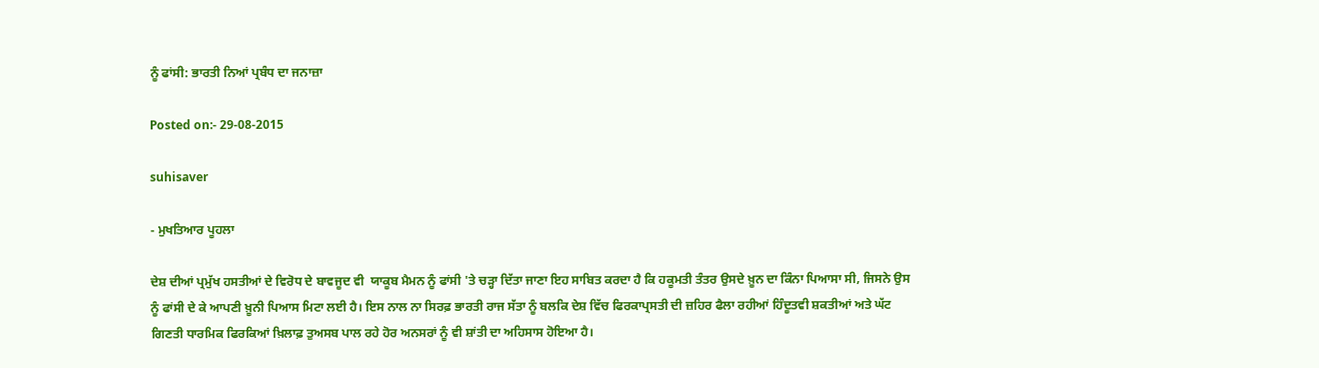ਨੂੰ ਫਾਂਸੀ: ਭਾਰਤੀ ਨਿਆਂ ਪ੍ਰਬੰਧ ਦਾ ਜਨਾਜ਼ਾ

Posted on:- 29-08-2015

suhisaver

- ਮੁਖਤਿਆਰ ਪੂਹਲਾ

ਦੇਸ਼ ਦੀਆਂ ਪ੍ਰਮੁੱਖ ਹਸਤੀਆਂ ਦੇ ਵਿਰੋਧ ਦੇ ਬਾਵਜੂਦ ਵੀ  ਯਾਕੂਬ ਮੈਮਨ ਨੂੰ ਫਾਂਸੀ 'ਤੇ ਚੜ੍ਹਾ ਦਿੱਤਾ ਜਾਣਾ ਇਹ ਸਾਬਿਤ ਕਰਦਾ ਹੈ ਕਿ ਹਕੂਮਤੀ ਤੰਤਰ ਉਸਦੇ ਖ਼ੂਨ ਦਾ ਕਿੰਨਾ ਪਿਆਸਾ ਸੀ, ਜਿਸਨੇ ਉਸ ਨੂੰ ਫਾਂਸੀ ਦੇ ਕੇ ਆਪਣੀ ਖ਼ੂਨੀ ਪਿਆਸ ਮਿਟਾ ਲਈ ਹੈ। ਇਸ ਨਾਲ ਨਾ ਸਿਰਫ਼ ਭਾਰਤੀ ਰਾਜ ਸੱਤਾ ਨੂੰ ਬਲਕਿ ਦੇਸ਼ ਵਿੱਚ ਫਿਰਕਾਪ੍ਰਸਤੀ ਦੀ ਜ਼ਹਿਰ ਫੈਲਾ ਰਹੀਆਂ ਹਿੰਦੂਤਵੀ ਸ਼ਕਤੀਆਂ ਅਤੇ ਘੱਟ ਗਿਣਤੀ ਧਾਰਮਿਕ ਫਿਰਕਿਆਂ ਖ਼ਿਲਾਫ਼ ਤੁਅਸਬ ਪਾਲ ਰਹੇ ਹੋਰ ਅਨਸਰਾਂ ਨੂੰ ਵੀ ਸ਼ਾਂਤੀ ਦਾ ਅਹਿਸਾਸ ਹੋਇਆ ਹੈ।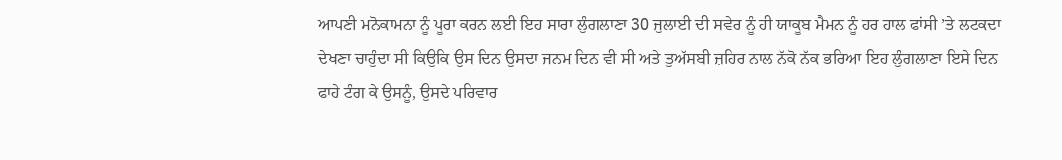ਆਪਣੀ ਮਨੋਕਾਮਨਾ ਨੂੰ ਪੂਰਾ ਕਰਨ ਲਈ ਇਹ ਸਾਰਾ ਲੁੰਗਲਾਣਾ 30 ਜੁਲਾਈ ਦੀ ਸਵੇਰ ਨੂੰ ਹੀ ਯਾਕੂਬ ਮੈਮਨ ਨੂੰ ਹਰ ਹਾਲ ਫਾਂਸੀ ’ਤੇ ਲਟਕਦਾ ਦੇਖਣਾ ਚਾਹੁੰਦਾ ਸੀ ਕਿਉਕਿ ਉਸ ਦਿਨ ਉਸਦਾ ਜਨਮ ਦਿਨ ਵੀ ਸੀ ਅਤੇ ਤੁਅੱਸਬੀ ਜ਼ਹਿਰ ਨਾਲ ਨੱਕੋ ਨੱਕ ਭਰਿਆ ਇਹ ਲੁੰਗਲਾਣਾ ਇਸੇ ਦਿਨ ਫਾਹੇ ਟੰਗ ਕੇ ਉਸਨੂੰ, ਉਸਦੇ ਪਰਿਵਾਰ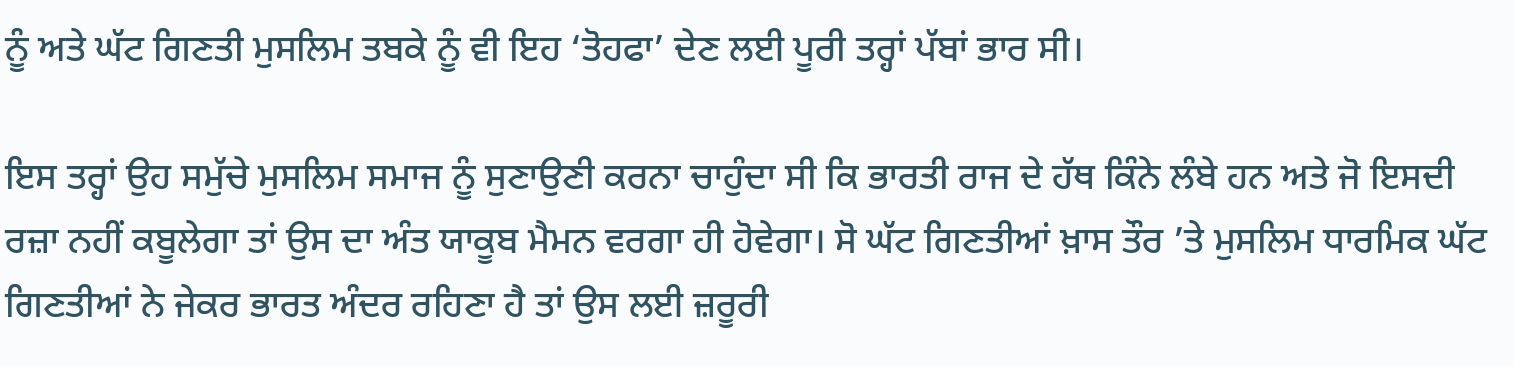ਨੂੰ ਅਤੇ ਘੱਟ ਗਿਣਤੀ ਮੁਸਲਿਮ ਤਬਕੇ ਨੂੰ ਵੀ ਇਹ ‘ਤੋਹਫਾ’ ਦੇਣ ਲਈ ਪੂਰੀ ਤਰ੍ਹਾਂ ਪੱਬਾਂ ਭਾਰ ਸੀ।

ਇਸ ਤਰ੍ਹਾਂ ਉਹ ਸਮੁੱਚੇ ਮੁਸਲਿਮ ਸਮਾਜ ਨੂੰ ਸੁਣਾਉਣੀ ਕਰਨਾ ਚਾਹੁੰਦਾ ਸੀ ਕਿ ਭਾਰਤੀ ਰਾਜ ਦੇ ਹੱਥ ਕਿੰਨੇ ਲੰਬੇ ਹਨ ਅਤੇ ਜੋ ਇਸਦੀ ਰਜ਼ਾ ਨਹੀਂ ਕਬੂਲੇਗਾ ਤਾਂ ਉਸ ਦਾ ਅੰਤ ਯਾਕੂਬ ਮੈਮਨ ਵਰਗਾ ਹੀ ਹੋਵੇਗਾ। ਸੋ ਘੱਟ ਗਿਣਤੀਆਂ ਖ਼ਾਸ ਤੌਰ ’ਤੇ ਮੁਸਲਿਮ ਧਾਰਮਿਕ ਘੱਟ ਗਿਣਤੀਆਂ ਨੇ ਜੇਕਰ ਭਾਰਤ ਅੰਦਰ ਰਹਿਣਾ ਹੈ ਤਾਂ ਉਸ ਲਈ ਜ਼ਰੂਰੀ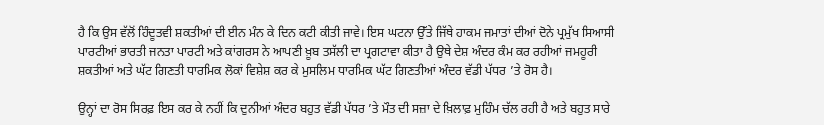ਹੈ ਕਿ ਉਸ ਵੱਲੋਂ ਹਿੰਦੂਤਵੀ ਸ਼ਕਤੀਆਂ ਦੀ ਈਨ ਮੰਨ ਕੇ ਦਿਨ ਕਟੀ ਕੀਤੀ ਜਾਵੇ। ਇਸ ਘਟਨਾ ਉੱਤੇ ਜਿੱਥੇ ਹਾਕਮ ਜਮਾਤਾਂ ਦੀਆਂ ਦੋਨੇ ਪ੍ਰਮੁੱਖ ਸਿਆਸੀ ਪਾਰਟੀਆਂ ਭਾਰਤੀ ਜਨਤਾ ਪਾਰਟੀ ਅਤੇ ਕਾਂਗਰਸ ਨੇ ਆਪਣੀ ਖ਼ੂਬ ਤਸੱਲੀ ਦਾ ਪ੍ਰਗਟਾਵਾ ਕੀਤਾ ਹੈ ਉਥੇ ਦੇਸ਼ ਅੰਦਰ ਕੰਮ ਕਰ ਰਹੀਆਂ ਜਮਹੂਰੀ ਸ਼ਕਤੀਆਂ ਅਤੇ ਘੱਟ ਗਿਣਤੀ ਧਾਰਮਿਕ ਲੋਕਾਂ ਵਿਸ਼ੇਸ਼ ਕਰ ਕੇ ਮੁਸਲਿਮ ਧਾਰਮਿਕ ਘੱਟ ਗਿਣਤੀਆਂ ਅੰਦਰ ਵੱਡੀ ਪੱਧਰ ’ਤੇ ਰੋਸ ਹੈ।

ਉਨ੍ਹਾਂ ਦਾ ਰੋਸ ਸਿਰਫ਼ ਇਸ ਕਰ ਕੇ ਨਹੀਂ ਕਿ ਦੁਨੀਆਂ ਅੰਦਰ ਬਹੁਤ ਵੱਡੀ ਪੱਧਰ ’ਤੇ ਮੌਤ ਦੀ ਸਜ਼ਾ ਦੇ ਖ਼ਿਲਾਫ਼ ਮੁਹਿੰਮ ਚੱਲ ਰਹੀ ਹੈ ਅਤੇ ਬਹੁਤ ਸਾਰੇ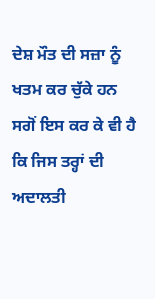ਦੇਸ਼ ਮੌਤ ਦੀ ਸਜ਼ਾ ਨੂੰ ਖਤਮ ਕਰ ਚੁੱਕੇ ਹਨ ਸਗੋਂ ਇਸ ਕਰ ਕੇ ਵੀ ਹੈ ਕਿ ਜਿਸ ਤਰ੍ਹਾਂ ਦੀ ਅਦਾਲਤੀ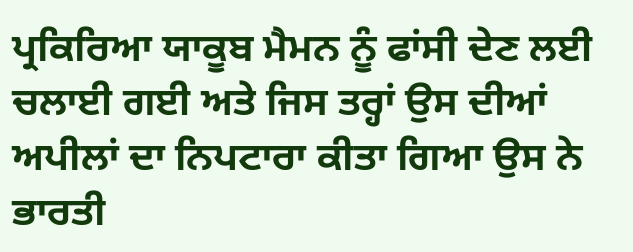ਪ੍ਰਕਿਰਿਆ ਯਾਕੂਬ ਮੈਮਨ ਨੂੰ ਫਾਂਸੀ ਦੇਣ ਲਈ ਚਲਾਈ ਗਈ ਅਤੇ ਜਿਸ ਤਰ੍ਹਾਂ ਉਸ ਦੀਆਂ ਅਪੀਲਾਂ ਦਾ ਨਿਪਟਾਰਾ ਕੀਤਾ ਗਿਆ ਉਸ ਨੇ ਭਾਰਤੀ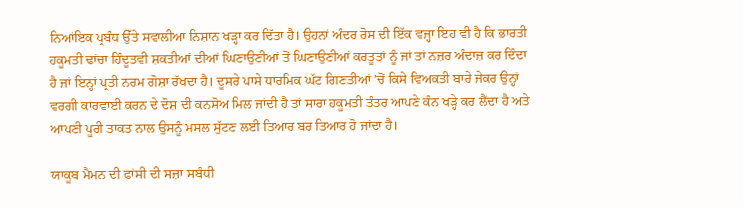ਨਿਆਂਇਕ ਪ੍ਰਬੰਧ ਉੱਤੇ ਸਵਾਲੀਆ ਨਿਸ਼ਾਨ ਖੜ੍ਹਾ ਕਰ ਦਿੱਤਾ ਹੈ। ਉਹਨਾਂ ਅੰਦਰ ਰੋਸ ਦੀ ਇੱਕ ਵਜ੍ਹਾ ਇਹ ਵੀ ਹੈ ਕਿ ਭਾਰਤੀ ਹਕੂਮਤੀ ਢਾਂਚਾ ਹਿੰਦੂਤਵੀ ਸ਼ਕਤੀਆਂ ਦੀਆਂ ਘਿਣਾਉਣੀਆਂ ਤੋਂ ਘਿਣਾਉਣੀਆਂ ਕਰਤੂਤਾਂ ਨੂੰ ਜਾਂ ਤਾਂ ਨਜ਼ਰ ਅੰਦਾਜ਼ ਕਰ ਦਿੰਦਾ ਹੈ ਜਾਂ ਇਨ੍ਹਾਂ ਪ੍ਰਤੀ ਨਰਮ ਗੋਸ਼ਾ ਰੱਖਦਾ ਹੈ। ਦੂਸਰੇ ਪਾਸੇ ਧਾਰਮਿਕ ਘੱਟ ਗਿਣਤੀਆਂ ’ਚੋਂ ਕਿਸੇ ਵਿਅਕਤੀ ਬਾਰੇ ਜੇਕਰ ਉਨ੍ਹਾਂ ਵਰਗੀ ਕਾਰਵਾਈ ਕਰਨ ਦੇ ਦੋਸ਼ ਦੀ ਕਨਸੋਅ ਮਿਲ ਜਾਂਦੀ ਹੈ ਤਾਂ ਸਾਰਾ ਹਕੂਮਤੀ ਤੰਤਰ ਆਪਣੇ ਕੰਨ ਖੜ੍ਹੇ ਕਰ ਲੈਂਦਾ ਹੈ ਅਤੇ ਆਪਣੀ ਪੂਰੀ ਤਾਕਤ ਨਾਲ ਉਸਨੂੰ ਮਸਲ ਸੁੱਟਣ ਲਈ ਤਿਆਰ ਬਰ ਤਿਆਰ ਹੋ ਜਾਂਦਾ ਹੈ।

ਯਾਕੂਬ ਮੈਮਨ ਦੀ ਫਾਂਸੀ ਦੀ ਸਜ਼ਾ ਸਬੰਧੀ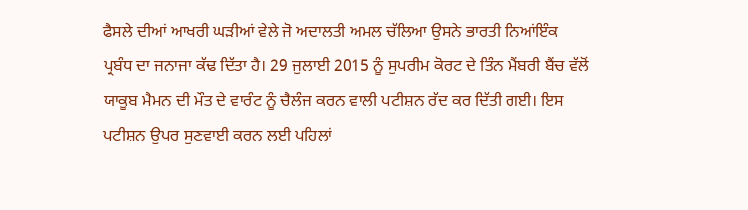ਫੈਸਲੇ ਦੀਆਂ ਆਖਰੀ ਘੜੀਆਂ ਵੇਲੇ ਜੋ ਅਦਾਲਤੀ ਅਮਲ ਚੱਲਿਆ ਉਸਨੇ ਭਾਰਤੀ ਨਿਆਂਇੰਕ ਪ੍ਰਬੰਧ ਦਾ ਜਨਾਜਾ ਕੱਢ ਦਿੱਤਾ ਹੈ। 29 ਜੁਲਾਈ 2015 ਨੂੰ ਸੁਪਰੀਮ ਕੋਰਟ ਦੇ ਤਿੰਨ ਮੈਂਬਰੀ ਬੈਂਚ ਵੱਲੋਂ ਯਾਕੂਬ ਮੈਮਨ ਦੀ ਮੌਤ ਦੇ ਵਾਰੰਟ ਨੂੰ ਚੈਲੰਜ ਕਰਨ ਵਾਲੀ ਪਟੀਸ਼ਨ ਰੱਦ ਕਰ ਦਿੱਤੀ ਗਈ। ਇਸ ਪਟੀਸ਼ਨ ਉਪਰ ਸੁਣਵਾਈ ਕਰਨ ਲਈ ਪਹਿਲਾਂ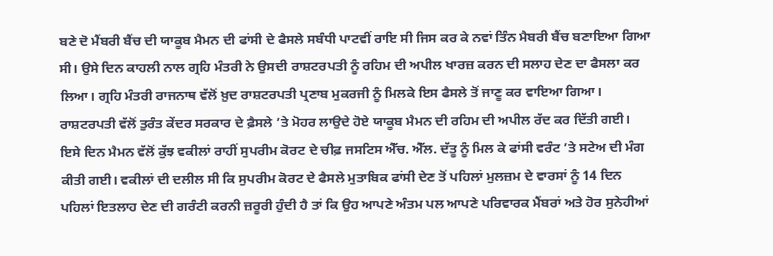ਬਣੇ ਦੋ ਮੈਂਬਰੀ ਬੈਂਚ ਦੀ ਯਾਕੂਬ ਮੈਮਨ ਦੀ ਫਾਂਸੀ ਦੇ ਫੈਸਲੇ ਸਬੰਧੀ ਪਾਟਵੀਂ ਰਾਇ ਸੀ ਜਿਸ ਕਰ ਕੇ ਨਵਾਂ ਤਿੰਨ ਮੈਬਰੀ ਬੈਂਚ ਬਣਾਇਆ ਗਿਆ ਸੀ। ਉਸੇ ਦਿਨ ਕਾਹਲੀ ਨਾਲ ਗ੍ਰਹਿ ਮੰਤਰੀ ਨੇ ਉਸਦੀ ਰਾਸ਼ਟਰਪਤੀ ਨੂੰ ਰਹਿਮ ਦੀ ਅਪੀਲ ਖਾਰਜ਼ ਕਰਨ ਦੀ ਸਲਾਹ ਦੇਣ ਦਾ ਫੈਸਲਾ ਕਰ ਲਿਆ। ਗ੍ਰਹਿ ਮੰਤਰੀ ਰਾਜਨਾਥ ਵੱਲੋਂ ਖ਼ੁਦ ਰਾਸ਼ਟਰਪਤੀ ਪ੍ਰਣਾਬ ਮੁਕਰਜੀ ਨੂੰ ਮਿਲਕੇ ਇਸ ਫੈਸਲੇ ਤੋਂ ਜਾਣੂ ਕਰ ਵਾਇਆ ਗਿਆ। ਰਾਸ਼ਟਰਪਤੀ ਵੱਲੋਂ ਤੁਰੰਤ ਕੇਂਦਰ ਸਰਕਾਰ ਦੇ ਫ਼ੈਸਲੇ ’ਤੇ ਮੋਹਰ ਲਾਉਦੇ ਹੋਏ ਯਾਕੂਬ ਮੈਮਨ ਦੀ ਰਹਿਮ ਦੀ ਅਪੀਲ ਰੱਦ ਕਰ ਦਿੱਤੀ ਗਈ। ਇਸੇ ਦਿਨ ਮੈਮਨ ਵੱਲੋਂ ਕੁੱਝ ਵਕੀਲਾਂ ਰਾਹੀਂ ਸੁਪਰੀਮ ਕੋਰਟ ਦੇ ਚੀਫ਼ ਜਸਟਿਸ ਐੱਚ. ਐੱਲ. ਦੱਤੂ ਨੂੰ ਮਿਲ ਕੇ ਫਾਂਸੀ ਵਰੰਟ ’ਤੇ ਸਟੇਅ ਦੀ ਮੰਗ ਕੀਤੀ ਗਈ। ਵਕੀਲਾਂ ਦੀ ਦਲੀਲ ਸੀ ਕਿ ਸੁਪਰੀਮ ਕੋਰਟ ਦੇ ਫੈਸਲੇ ਮੁਤਾਬਿਕ ਫਾਂਸੀ ਦੇਣ ਤੋਂ ਪਹਿਲਾਂ ਮੁਲਜ਼ਮ ਦੇ ਵਾਰਸਾਂ ਨੂੰ 14 ਦਿਨ ਪਹਿਲਾਂ ਇਤਲਾਹ ਦੇਣ ਦੀ ਗਰੰਟੀ ਕਰਨੀ ਜ਼ਰੂਰੀ ਹੁੰਦੀ ਹੈ ਤਾਂ ਕਿ ਉਹ ਆਪਣੇ ਅੰਤਮ ਪਲ ਆਪਣੇ ਪਰਿਵਾਰਕ ਮੈਂਬਰਾਂ ਅਤੇ ਹੋਰ ਸੁਨੇਹੀਆਂ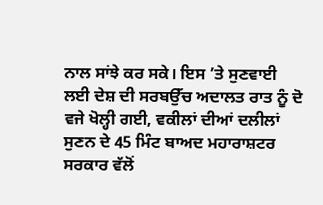ਨਾਲ ਸਾਂਝੇ ਕਰ ਸਕੇ। ਇਸ ’ਤੇ ਸੁਣਵਾਈ ਲਈ ਦੇਸ਼ ਦੀ ਸਰਬਉੱਚ ਅਦਾਲਤ ਰਾਤ ਨੂੰ ਦੋ ਵਜੇ ਖੋਲ੍ਹੀ ਗਈ, ਵਕੀਲਾਂ ਦੀਆਂ ਦਲੀਲਾਂ ਸੁਣਨ ਦੇ 45 ਮਿੰਟ ਬਾਅਦ ਮਹਾਰਾਸ਼ਟਰ ਸਰਕਾਰ ਵੱਲੋਂ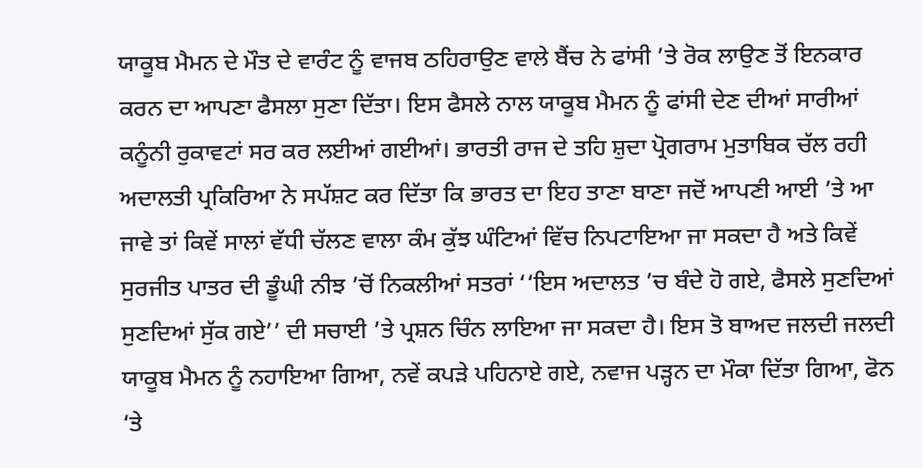ਯਾਕੂਬ ਮੈਮਨ ਦੇ ਮੌਤ ਦੇ ਵਾਰੰਟ ਨੂੰ ਵਾਜਬ ਠਹਿਰਾਉਣ ਵਾਲੇ ਬੈਂਚ ਨੇ ਫਾਂਸੀ ’ਤੇ ਰੋਕ ਲਾਉਣ ਤੋਂ ਇਨਕਾਰ ਕਰਨ ਦਾ ਆਪਣਾ ਫੈਸਲਾ ਸੁਣਾ ਦਿੱਤਾ। ਇਸ ਫੈਸਲੇ ਨਾਲ ਯਾਕੂਬ ਮੈਮਨ ਨੂੰ ਫਾਂਸੀ ਦੇਣ ਦੀਆਂ ਸਾਰੀਆਂ ਕਨੂੰਨੀ ਰੁਕਾਵਟਾਂ ਸਰ ਕਰ ਲਈਆਂ ਗਈਆਂ। ਭਾਰਤੀ ਰਾਜ ਦੇ ਤਹਿ ਸ਼ੁਦਾ ਪ੍ਰੋਗਰਾਮ ਮੁਤਾਬਿਕ ਚੱਲ ਰਹੀ ਅਦਾਲਤੀ ਪ੍ਰਕਿਰਿਆ ਨੇ ਸਪੱਸ਼ਟ ਕਰ ਦਿੱਤਾ ਕਿ ਭਾਰਤ ਦਾ ਇਹ ਤਾਣਾ ਬਾਣਾ ਜਦੋਂ ਆਪਣੀ ਆਈ ’ਤੇ ਆ ਜਾਵੇ ਤਾਂ ਕਿਵੇਂ ਸਾਲਾਂ ਵੱਧੀ ਚੱਲਣ ਵਾਲਾ ਕੰਮ ਕੁੱਝ ਘੰਟਿਆਂ ਵਿੱਚ ਨਿਪਟਾਇਆ ਜਾ ਸਕਦਾ ਹੈ ਅਤੇ ਕਿਵੇਂ ਸੁਰਜੀਤ ਪਾਤਰ ਦੀ ਡੂੰਘੀ ਨੀਝ ’ਚੋਂ ਨਿਕਲੀਆਂ ਸਤਰਾਂ ‘‘ਇਸ ਅਦਾਲਤ ’ਚ ਬੰਦੇ ਹੋ ਗਏ, ਫੈਸਲੇ ਸੁਣਦਿਆਂ ਸੁਣਦਿਆਂ ਸੁੱਕ ਗਏ’’ ਦੀ ਸਚਾਈ ’ਤੇ ਪ੍ਰਸ਼ਨ ਚਿੰਨ ਲਾਇਆ ਜਾ ਸਕਦਾ ਹੈ। ਇਸ ਤੋ ਬਾਅਦ ਜਲਦੀ ਜਲਦੀ ਯਾਕੂਬ ਮੈਮਨ ਨੂੰ ਨਹਾਇਆ ਗਿਆ, ਨਵੇਂ ਕਪੜੇ ਪਹਿਨਾਏ ਗਏ, ਨਵਾਜ ਪੜ੍ਹਨ ਦਾ ਮੌਕਾ ਦਿੱਤਾ ਗਿਆ, ਫੋਨ ‘ਤੇ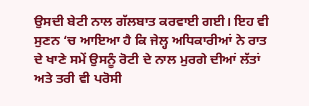ਉਸਦੀ ਬੇਟੀ ਨਾਲ ਗੱਲਬਾਤ ਕਰਵਾਈ ਗਈ। ਇਹ ਵੀ ਸੁਣਨ ‘ਚ ਆਇਆ ਹੈ ਕਿ ਜੇਲ੍ਹ ਅਧਿਕਾਰੀਆਂ ਨੇ ਰਾਤ ਦੇ ਖਾਣੇ ਸਮੇਂ ਉਸਨੂੰ ਰੋਟੀ ਦੇ ਨਾਲ ਮੁਰਗੇ ਦੀਆਂ ਲੱਤਾਂ ਅਤੇ ਤਰੀ ਵੀ ਪਰੋਸੀ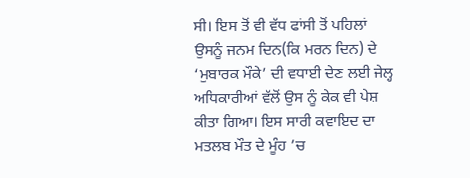ਸੀ। ਇਸ ਤੋਂ ਵੀ ਵੱਧ ਫਾਂਸੀ ਤੋਂ ਪਹਿਲਾਂ ਉਸਨੂੰ ਜਨਮ ਦਿਨ(ਕਿ ਮਰਨ ਦਿਨ) ਦੇ ‘ਮੁਬਾਰਕ ਮੌਕੇ’ ਦੀ ਵਧਾਈ ਦੇਣ ਲਈ ਜੇਲ੍ਹ ਅਧਿਕਾਰੀਆਂ ਵੱਲੋਂ ਉਸ ਨੂੰ ਕੇਕ ਵੀ ਪੇਸ਼ ਕੀਤਾ ਗਿਆ। ਇਸ ਸਾਰੀ ਕਵਾਇਦ ਦਾ ਮਤਲਬ ਮੌਤ ਦੇ ਮੂੰਹ ’ਚ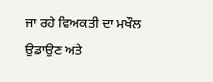ਜਾ ਰਹੇ ਵਿਅਕਤੀ ਦਾ ਮਖੌਲ ਉਡਾਉਣ ਅਤੇ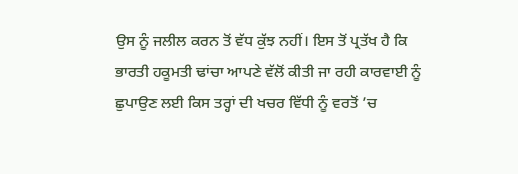ਉਸ ਨੂੰ ਜਲੀਲ ਕਰਨ ਤੋਂ ਵੱਧ ਕੁੱਝ ਨਹੀਂ। ਇਸ ਤੋਂ ਪ੍ਰਤੱਖ ਹੈ ਕਿ ਭਾਰਤੀ ਹਕੂਮਤੀ ਢਾਂਚਾ ਆਪਣੇ ਵੱਲੋਂ ਕੀਤੀ ਜਾ ਰਹੀ ਕਾਰਵਾਈ ਨੂੰ ਛੁਪਾਉਣ ਲਈ ਕਿਸ ਤਰ੍ਹਾਂ ਦੀ ਖਚਰ ਵਿੱਧੀ ਨੂੰ ਵਰਤੋਂ ’ਚ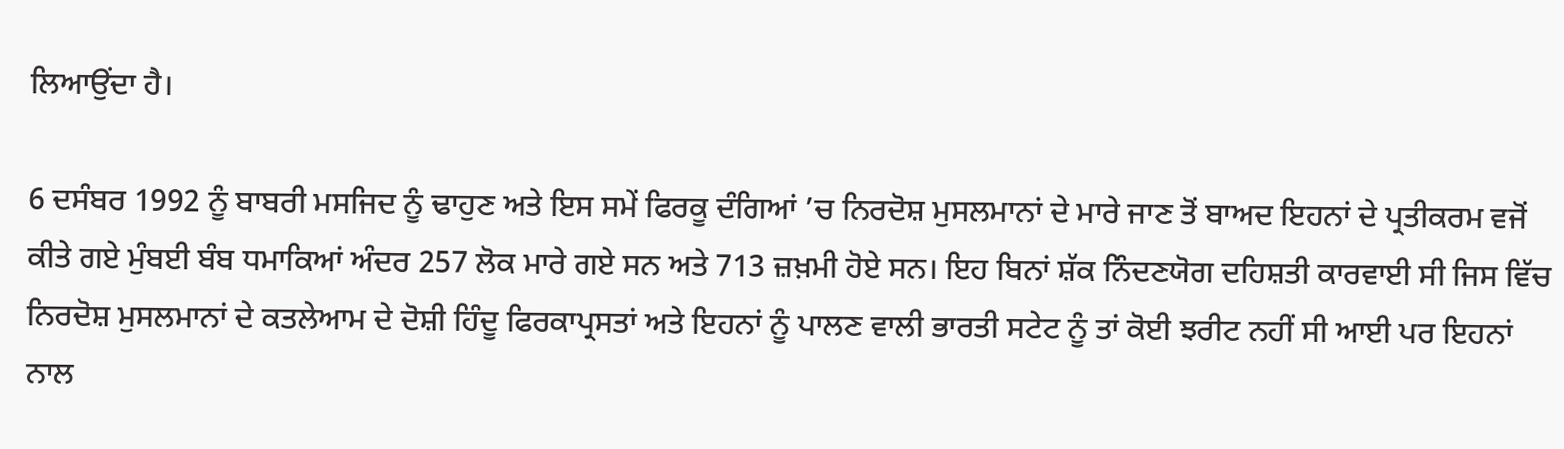ਲਿਆਉਂਦਾ ਹੈ।

6 ਦਸੰਬਰ 1992 ਨੂੰ ਬਾਬਰੀ ਮਸਜਿਦ ਨੂੰ ਢਾਹੁਣ ਅਤੇ ਇਸ ਸਮੇਂ ਫਿਰਕੂ ਦੰਗਿਆਂ ’ਚ ਨਿਰਦੋਸ਼ ਮੁਸਲਮਾਨਾਂ ਦੇ ਮਾਰੇ ਜਾਣ ਤੋਂ ਬਾਅਦ ਇਹਨਾਂ ਦੇ ਪ੍ਰਤੀਕਰਮ ਵਜੋਂ ਕੀਤੇ ਗਏ ਮੁੰਬਈ ਬੰਬ ਧਮਾਕਿਆਂ ਅੰਦਰ 257 ਲੋਕ ਮਾਰੇ ਗਏ ਸਨ ਅਤੇ 713 ਜ਼ਖ਼ਮੀ ਹੋਏ ਸਨ। ਇਹ ਬਿਨਾਂ ਸ਼ੱਕ ਨਿੰਦਣਯੋਗ ਦਹਿਸ਼ਤੀ ਕਾਰਵਾਈ ਸੀ ਜਿਸ ਵਿੱਚ ਨਿਰਦੋਸ਼ ਮੁਸਲਮਾਨਾਂ ਦੇ ਕਤਲੇਆਮ ਦੇ ਦੋਸ਼ੀ ਹਿੰਦੂ ਫਿਰਕਾਪ੍ਰਸਤਾਂ ਅਤੇ ਇਹਨਾਂ ਨੂੰ ਪਾਲਣ ਵਾਲੀ ਭਾਰਤੀ ਸਟੇਟ ਨੂੰ ਤਾਂ ਕੋਈ ਝਰੀਟ ਨਹੀਂ ਸੀ ਆਈ ਪਰ ਇਹਨਾਂ ਨਾਲ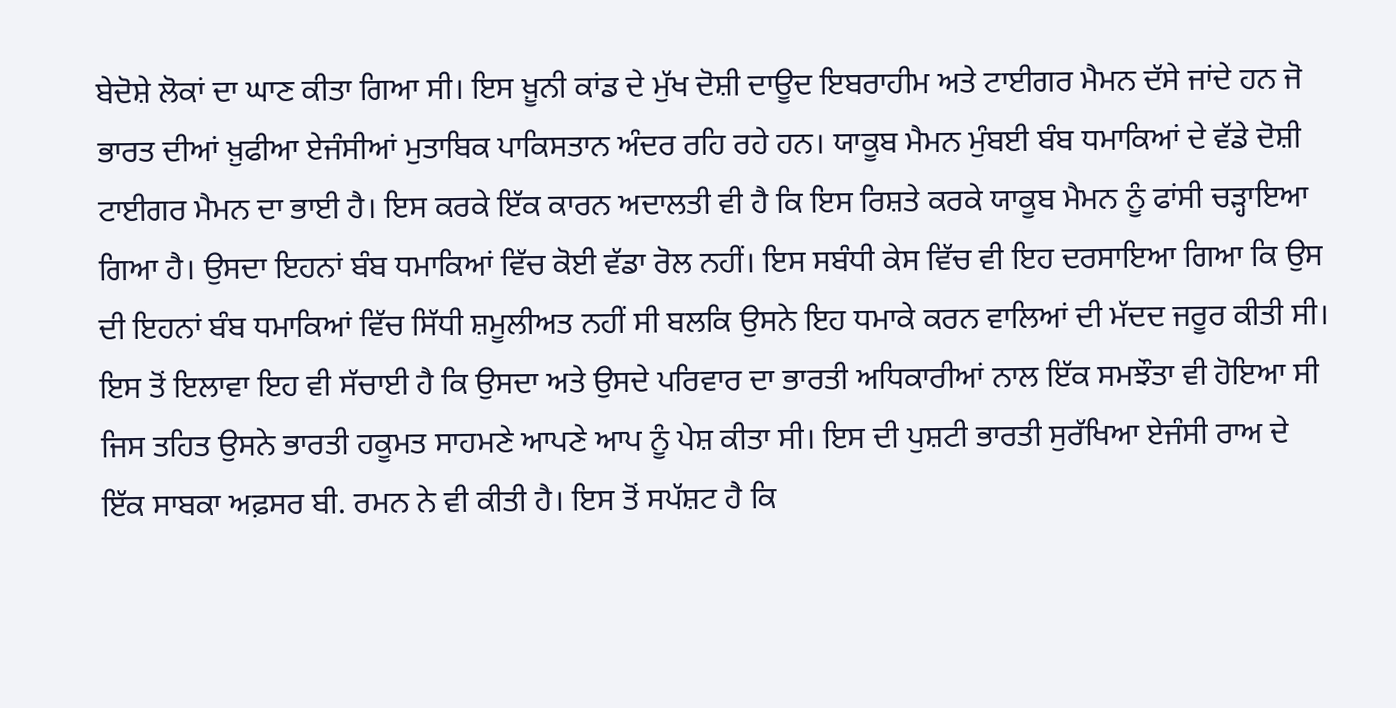ਬੇਦੋਸ਼ੇ ਲੋਕਾਂ ਦਾ ਘਾਣ ਕੀਤਾ ਗਿਆ ਸੀ। ਇਸ ਖ਼ੂਨੀ ਕਾਂਡ ਦੇ ਮੁੱਖ ਦੋਸ਼ੀ ਦਾਊਦ ਇਬਰਾਹੀਮ ਅਤੇ ਟਾਈਗਰ ਮੈਮਨ ਦੱਸੇ ਜਾਂਦੇ ਹਨ ਜੋ ਭਾਰਤ ਦੀਆਂ ਖ਼ੁਫੀਆ ਏਜੰਸੀਆਂ ਮੁਤਾਬਿਕ ਪਾਕਿਸਤਾਨ ਅੰਦਰ ਰਹਿ ਰਹੇ ਹਨ। ਯਾਕੂਬ ਮੈਮਨ ਮੁੰਬਈ ਬੰਬ ਧਮਾਕਿਆਂ ਦੇ ਵੱਡੇ ਦੋਸ਼ੀ ਟਾਈਗਰ ਮੈਮਨ ਦਾ ਭਾਈ ਹੈ। ਇਸ ਕਰਕੇ ਇੱਕ ਕਾਰਨ ਅਦਾਲਤੀ ਵੀ ਹੈ ਕਿ ਇਸ ਰਿਸ਼ਤੇ ਕਰਕੇ ਯਾਕੂਬ ਮੈਮਨ ਨੂੰ ਫਾਂਸੀ ਚੜ੍ਹਾਇਆ ਗਿਆ ਹੈ। ਉਸਦਾ ਇਹਨਾਂ ਬੰਬ ਧਮਾਕਿਆਂ ਵਿੱਚ ਕੋਈ ਵੱਡਾ ਰੋਲ ਨਹੀਂ। ਇਸ ਸਬੰਧੀ ਕੇਸ ਵਿੱਚ ਵੀ ਇਹ ਦਰਸਾਇਆ ਗਿਆ ਕਿ ਉਸ ਦੀ ਇਹਨਾਂ ਬੰਬ ਧਮਾਕਿਆਂ ਵਿੱਚ ਸਿੱਧੀ ਸ਼ਮੂਲੀਅਤ ਨਹੀਂ ਸੀ ਬਲਕਿ ਉਸਨੇ ਇਹ ਧਮਾਕੇ ਕਰਨ ਵਾਲਿਆਂ ਦੀ ਮੱਦਦ ਜਰੂਰ ਕੀਤੀ ਸੀ। ਇਸ ਤੋਂ ਇਲਾਵਾ ਇਹ ਵੀ ਸੱਚਾਈ ਹੈ ਕਿ ਉਸਦਾ ਅਤੇ ਉਸਦੇ ਪਰਿਵਾਰ ਦਾ ਭਾਰਤੀ ਅਧਿਕਾਰੀਆਂ ਨਾਲ ਇੱਕ ਸਮਝੌਤਾ ਵੀ ਹੋਇਆ ਸੀ ਜਿਸ ਤਹਿਤ ਉਸਨੇ ਭਾਰਤੀ ਹਕੂਮਤ ਸਾਹਮਣੇ ਆਪਣੇ ਆਪ ਨੂੰ ਪੇਸ਼ ਕੀਤਾ ਸੀ। ਇਸ ਦੀ ਪੁਸ਼ਟੀ ਭਾਰਤੀ ਸੁਰੱਖਿਆ ਏਜੰਸੀ ਰਾਅ ਦੇ ਇੱਕ ਸਾਬਕਾ ਅਫ਼ਸਰ ਬੀ. ਰਮਨ ਨੇ ਵੀ ਕੀਤੀ ਹੈ। ਇਸ ਤੋਂ ਸਪੱਸ਼ਟ ਹੈ ਕਿ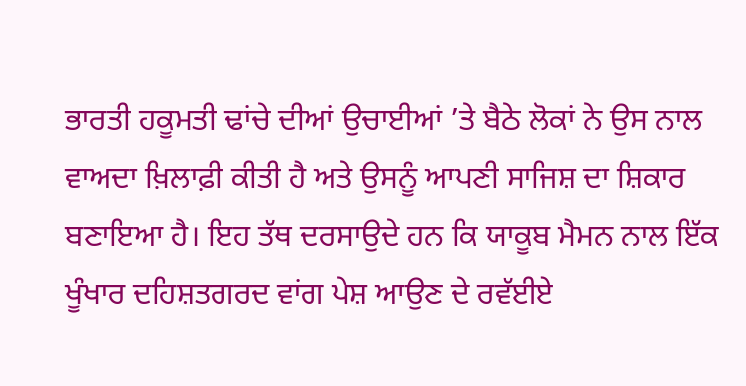ਭਾਰਤੀ ਹਕੂਮਤੀ ਢਾਂਚੇ ਦੀਆਂ ਉਚਾਈਆਂ ’ਤੇ ਬੈਠੇ ਲੋਕਾਂ ਨੇ ਉਸ ਨਾਲ ਵਾਅਦਾ ਖ਼ਿਲਾਫ਼ੀ ਕੀਤੀ ਹੈ ਅਤੇ ਉਸਨੂੰ ਆਪਣੀ ਸਾਜਿਸ਼ ਦਾ ਸ਼ਿਕਾਰ ਬਣਾਇਆ ਹੈ। ਇਹ ਤੱਥ ਦਰਸਾਉਦੇ ਹਨ ਕਿ ਯਾਕੂਬ ਮੈਮਨ ਨਾਲ ਇੱਕ ਖੂੰਖਾਰ ਦਹਿਸ਼ਤਗਰਦ ਵਾਂਗ ਪੇਸ਼ ਆਉਣ ਦੇ ਰਵੱਈਏ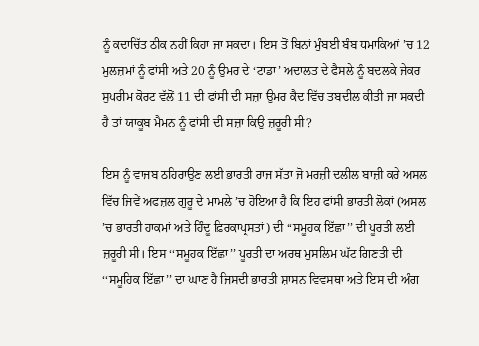ਨੂੰ ਕਦਾਚਿੱਤ ਠੀਕ ਨਹੀਂ ਕਿਹਾ ਜਾ ਸਕਦਾ। ਇਸ ਤੋਂ ਬਿਨਾਂ ਮੁੰਬਈ ਬੰਬ ਧਮਾਕਿਆਂ ’ਚ 12 ਮੁਲਜ਼ਮਾਂ ਨੂੰ ਫਾਂਸੀ ਅਤੇ 20 ਨੂੰ ਉਮਰ ਦੇ ‘ਟਾਡਾ’ ਅਦਾਲਤ ਦੇ ਫੈਸਲੇ ਨੂੰ ਬਦਲਕੇ ਜੇਕਰ ਸੁਪਰੀਮ ਕੋਰਟ ਵੱਲੋਂ 11 ਦੀ ਫਾਂਸੀ ਦੀ ਸਜ਼ਾ ਉਮਰ ਕੈਦ ਵਿੱਚ ਤਬਦੀਲ ਕੀਤੀ ਜਾ ਸਕਦੀ ਹੈ ਤਾਂ ਯਾਕੂਬ ਮੈਮਨ ਨੂੰ ਫਾਂਸੀ ਦੀ ਸਜ਼ਾ ਕਿਉ ਜ਼ਰੂਰੀ ਸੀ?

ਇਸ ਨੂੰ ਵਾਜਬ ਠਹਿਰਾਉਣ ਲਈ ਭਾਰਤੀ ਰਾਜ ਸੱਤਾ ਜੋ ਮਰਜ਼ੀ ਦਲੀਲ ਬਾਜ਼ੀ ਕਰੇ ਅਸਲ ਵਿੱਚ ਜਿਵੇਂ ਅਫਜ਼ਲ ਗੁਰੂ ਦੇ ਮਾਮਲੇ ’ਚ ਹੋਇਆ ਹੈ ਕਿ ਇਹ ਫਾਂਸੀ ਭਾਰਤੀ ਲੋਕਾਂ (ਅਸਲ ’ਚ ਭਾਰਤੀ ਹਾਕਮਾਂ ਅਤੇ ਹਿੰਦੂ ਫ਼ਿਰਕਾਪ੍ਰਸਤਾਂ) ਦੀ ‘‘ਸਮੂਹਕ ਇੱਛਾ’’ ਦੀ ਪੂਰਤੀ ਲਈ ਜ਼ਰੂਰੀ ਸੀ। ਇਸ ‘‘ਸਮੂਹਕ ਇੱਛਾ’’ ਪੂਰਤੀ ਦਾ ਅਰਥ ਮੁਸਲਿਮ ਘੱਟ ਗਿਣਤੀ ਦੀ ‘‘ਸਮੂਹਿਕ ਇੱਛਾ’’ ਦਾ ਘਾਣ ਹੈ ਜਿਸਦੀ ਭਾਰਤੀ ਸ਼ਾਸਨ ਵਿਵਸਥਾ ਅਤੇ ਇਸ ਦੀ ਅੰਗ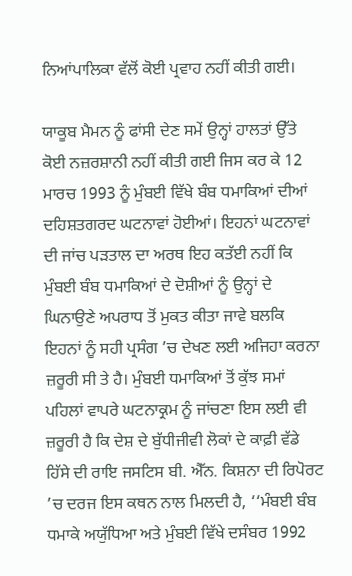ਨਿਆਂਪਾਲਿਕਾ ਵੱਲੋਂ ਕੋਈ ਪ੍ਰਵਾਹ ਨਹੀਂ ਕੀਤੀ ਗਈ।

ਯਾਕੂਬ ਮੈਮਨ ਨੂੰ ਫਾਂਸੀ ਦੇਣ ਸਮੇਂ ਉਨ੍ਹਾਂ ਹਾਲਤਾਂ ਉੱਤੇ ਕੋਈ ਨਜ਼ਰਸ਼ਾਨੀ ਨਹੀਂ ਕੀਤੀ ਗਈ ਜਿਸ ਕਰ ਕੇ 12 ਮਾਰਚ 1993 ਨੂੰ ਮੁੰਬਈ ਵਿੱਖੇ ਬੰਬ ਧਮਾਕਿਆਂ ਦੀਆਂ ਦਹਿਸ਼ਤਗਰਦ ਘਟਨਾਵਾਂ ਹੋਈਆਂ। ਇਹਨਾਂ ਘਟਨਾਵਾਂ ਦੀ ਜਾਂਚ ਪੜਤਾਲ ਦਾ ਅਰਥ ਇਹ ਕਤੱਈ ਨਹੀਂ ਕਿ ਮੁੰਬਈ ਬੰਬ ਧਮਾਕਿਆਂ ਦੇ ਦੋਸ਼ੀਆਂ ਨੂੰ ਉਨ੍ਹਾਂ ਦੇ ਘਿਨਾਉਣੇ ਅਪਰਾਧ ਤੋਂ ਮੁਕਤ ਕੀਤਾ ਜਾਵੇ ਬਲਕਿ ਇਹਨਾਂ ਨੂੰ ਸਹੀ ਪ੍ਰਸੰਗ ’ਚ ਦੇਖਣ ਲਈ ਅਜਿਹਾ ਕਰਨਾ ਜ਼ਰੂਰੀ ਸੀ ਤੇ ਹੈ। ਮੁੰਬਈ ਧਮਾਕਿਆਂ ਤੋਂ ਕੁੱਝ ਸਮਾਂ ਪਹਿਲਾਂ ਵਾਪਰੇ ਘਟਨਾਕ੍ਰਮ ਨੂੰ ਜਾਂਚਣਾ ਇਸ ਲਈ ਵੀ ਜ਼ਰੂਰੀ ਹੈ ਕਿ ਦੇਸ਼ ਦੇ ਬੁੱਧੀਜੀਵੀ ਲੋਕਾਂ ਦੇ ਕਾਫ਼ੀ ਵੱਡੇ ਹਿੱਸੇ ਦੀ ਰਾਇ ਜਸਟਿਸ ਬੀ. ਐੱਨ. ਕਿਸ਼ਨਾ ਦੀ ਰਿਪੋਰਟ ’ਚ ਦਰਜ ਇਸ ਕਥਨ ਨਾਲ ਮਿਲਦੀ ਹੈ, ‘‘ਮੰਬਈ ਬੰਬ ਧਮਾਕੇ ਅਯੁੱਧਿਆ ਅਤੇ ਮੁੰਬਈ ਵਿੱਖੇ ਦਸੰਬਰ 1992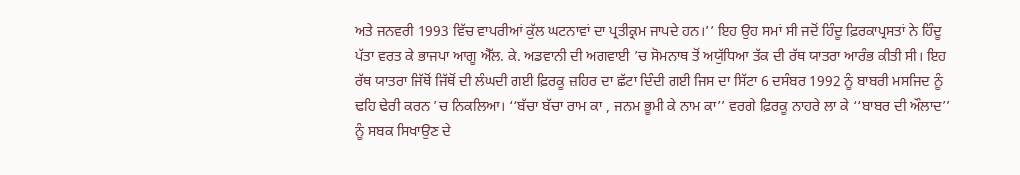ਅਤੇ ਜਨਵਰੀ 1993 ਵਿੱਚ ਵਾਪਰੀਆਂ ਕੁੱਲ ਘਟਨਾਵਾਂ ਦਾ ਪ੍ਰਤੀਕ੍ਰਮ ਜਾਪਦੇ ਹਨ।’’ ਇਹ ਉਹ ਸਮਾਂ ਸੀ ਜਦੋਂ ਹਿੰਦੂ ਫ਼ਿਰਕਾਪ੍ਰਸਤਾਂ ਨੇ ਹਿੰਦੂ ਪੱਤਾ ਵਰਤ ਕੇ ਭਾਜਪਾ ਆਗੂ ਐੱਲ. ਕੇ. ਅਡਵਾਨੀ ਦੀ ਅਗਵਾਈ ’ਚ ਸੋਮਨਾਥ ਤੋਂ ਅਯੁੱਧਿਆ ਤੱਕ ਦੀ ਰੱਥ ਯਾਤਰਾ ਆਰੰਭ ਕੀਤੀ ਸੀ। ਇਹ ਰੱਥ ਯਾਤਰਾ ਜਿੱਥੋਂ ਜਿੱਥੋਂ ਦੀ ਲੰਘਦੀ ਗਈ ਫ਼ਿਰਕੂ ਜ਼ਹਿਰ ਦਾ ਛੱਟਾ ਦਿੰਦੀ ਗਈ ਜਿਸ ਦਾ ਸਿੱਟਾ 6 ਦਸੰਬਰ 1992 ਨੂੰ ਬਾਬਰੀ ਮਸਜਿਦ ਨੂੰ ਢਹਿ ਢੇਰੀ ਕਰਨ ’ਚ ਨਿਕਲਿਆ। ‘‘ਬੱਚਾ ਬੱਚਾ ਰਾਮ ਕਾ , ਜਨਮ ਭੂਮੀ ਕੇ ਨਾਮ ਕਾ’’ ਵਰਗੇ ਫ਼ਿਰਕੂ ਨਾਹਰੇ ਲਾ ਕੇ ‘‘ਬਾਬਰ ਦੀ ਔਲਾਦ’’ ਨੂੰ ਸਬਕ ਸਿਖਾਉਣ ਦੇ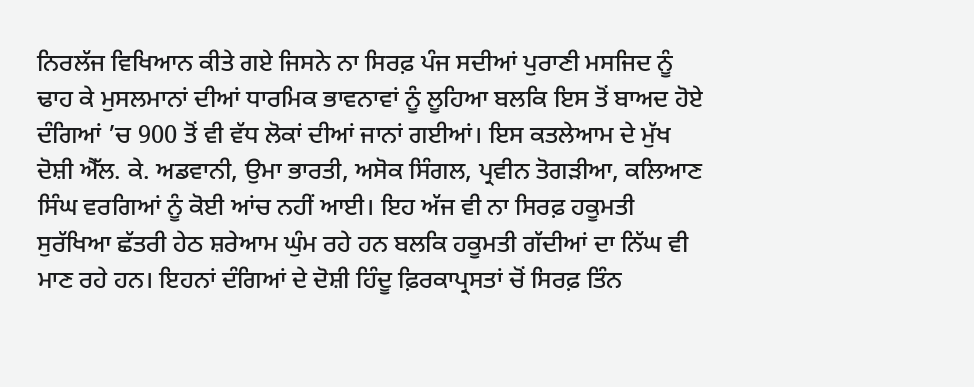ਨਿਰਲੱਜ ਵਿਖਿਆਨ ਕੀਤੇ ਗਏ ਜਿਸਨੇ ਨਾ ਸਿਰਫ਼ ਪੰਜ ਸਦੀਆਂ ਪੁਰਾਣੀ ਮਸਜਿਦ ਨੂੰ ਢਾਹ ਕੇ ਮੁਸਲਮਾਨਾਂ ਦੀਆਂ ਧਾਰਮਿਕ ਭਾਵਨਾਵਾਂ ਨੂੰ ਲੂਹਿਆ ਬਲਕਿ ਇਸ ਤੋਂ ਬਾਅਦ ਹੋਏ ਦੰਗਿਆਂ ’ਚ 900 ਤੋਂ ਵੀ ਵੱਧ ਲੋਕਾਂ ਦੀਆਂ ਜਾਨਾਂ ਗਈਆਂ। ਇਸ ਕਤਲੇਆਮ ਦੇ ਮੁੱਖ ਦੋਸ਼ੀ ਐੱਲ. ਕੇ. ਅਡਵਾਨੀ, ਉਮਾ ਭਾਰਤੀ, ਅਸੋਕ ਸਿੰਗਲ, ਪ੍ਰਵੀਨ ਤੋਗੜੀਆ, ਕਲਿਆਣ ਸਿੰਘ ਵਰਗਿਆਂ ਨੂੰ ਕੋਈ ਆਂਚ ਨਹੀਂ ਆਈ। ਇਹ ਅੱਜ ਵੀ ਨਾ ਸਿਰਫ਼ ਹਕੂਮਤੀ ਸੁਰੱਖਿਆ ਛੱਤਰੀ ਹੇਠ ਸ਼ਰੇਆਮ ਘੁੰਮ ਰਹੇ ਹਨ ਬਲਕਿ ਹਕੂਮਤੀ ਗੱਦੀਆਂ ਦਾ ਨਿੱਘ ਵੀ ਮਾਣ ਰਹੇ ਹਨ। ਇਹਨਾਂ ਦੰਗਿਆਂ ਦੇ ਦੋਸ਼ੀ ਹਿੰਦੂ ਫ਼ਿਰਕਾਪ੍ਰਸਤਾਂ ਚੋਂ ਸਿਰਫ਼ ਤਿੰਨ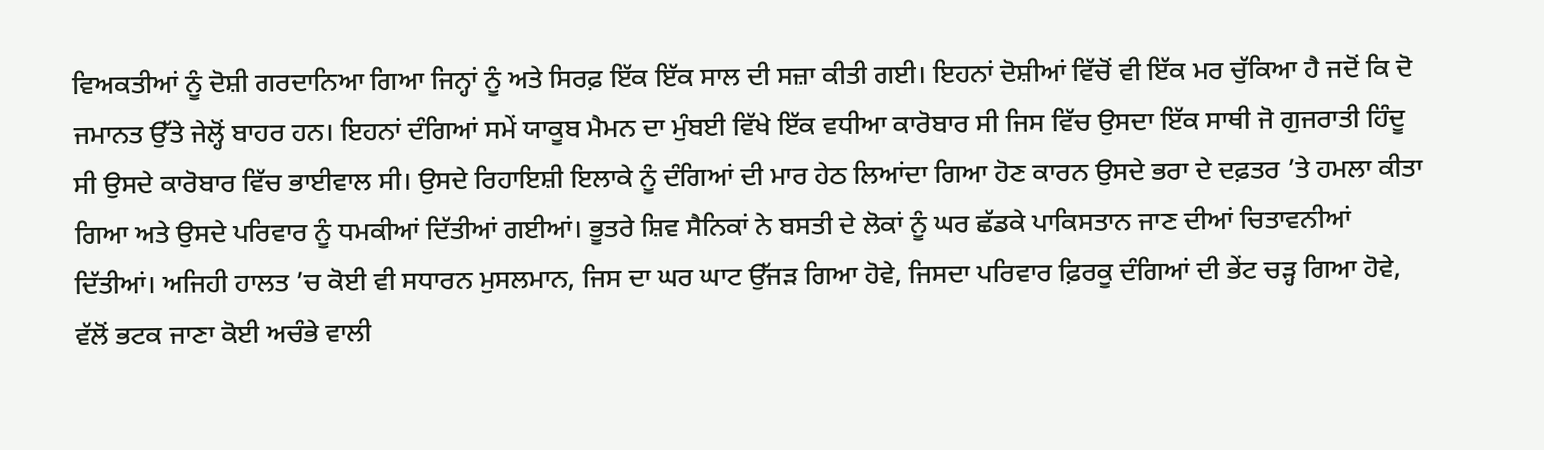ਵਿਅਕਤੀਆਂ ਨੂੰ ਦੋਸ਼ੀ ਗਰਦਾਨਿਆ ਗਿਆ ਜਿਨ੍ਹਾਂ ਨੂੰ ਅਤੇ ਸਿਰਫ਼ ਇੱਕ ਇੱਕ ਸਾਲ ਦੀ ਸਜ਼ਾ ਕੀਤੀ ਗਈ। ਇਹਨਾਂ ਦੋਸ਼ੀਆਂ ਵਿੱਚੋਂ ਵੀ ਇੱਕ ਮਰ ਚੁੱਕਿਆ ਹੈ ਜਦੋਂ ਕਿ ਦੋ ਜਮਾਨਤ ਉੱਤੇ ਜੇਲ੍ਹੋਂ ਬਾਹਰ ਹਨ। ਇਹਨਾਂ ਦੰਗਿਆਂ ਸਮੇਂ ਯਾਕੂਬ ਮੈਮਨ ਦਾ ਮੁੰਬਈ ਵਿੱਖੇ ਇੱਕ ਵਧੀਆ ਕਾਰੋਬਾਰ ਸੀ ਜਿਸ ਵਿੱਚ ਉਸਦਾ ਇੱਕ ਸਾਥੀ ਜੋ ਗੁਜਰਾਤੀ ਹਿੰਦੂ ਸੀ ਉਸਦੇ ਕਾਰੋਬਾਰ ਵਿੱਚ ਭਾਈਵਾਲ ਸੀ। ਉਸਦੇ ਰਿਹਾਇਸ਼ੀ ਇਲਾਕੇ ਨੂੰ ਦੰਗਿਆਂ ਦੀ ਮਾਰ ਹੇਠ ਲਿਆਂਦਾ ਗਿਆ ਹੋਣ ਕਾਰਨ ਉਸਦੇ ਭਰਾ ਦੇ ਦਫ਼ਤਰ ’ਤੇ ਹਮਲਾ ਕੀਤਾ ਗਿਆ ਅਤੇ ਉਸਦੇ ਪਰਿਵਾਰ ਨੂੰ ਧਮਕੀਆਂ ਦਿੱਤੀਆਂ ਗਈਆਂ। ਭੂਤਰੇ ਸ਼ਿਵ ਸੈਨਿਕਾਂ ਨੇ ਬਸਤੀ ਦੇ ਲੋਕਾਂ ਨੂੰ ਘਰ ਛੱਡਕੇ ਪਾਕਿਸਤਾਨ ਜਾਣ ਦੀਆਂ ਚਿਤਾਵਨੀਆਂ ਦਿੱਤੀਆਂ। ਅਜਿਹੀ ਹਾਲਤ ’ਚ ਕੋਈ ਵੀ ਸਧਾਰਨ ਮੁਸਲਮਾਨ, ਜਿਸ ਦਾ ਘਰ ਘਾਟ ਉੱਜੜ ਗਿਆ ਹੋਵੇ, ਜਿਸਦਾ ਪਰਿਵਾਰ ਫ਼ਿਰਕੂ ਦੰਗਿਆਂ ਦੀ ਭੇਂਟ ਚੜ੍ਹ ਗਿਆ ਹੋਵੇ, ਵੱਲੋਂ ਭਟਕ ਜਾਣਾ ਕੋਈ ਅਚੰਭੇ ਵਾਲੀ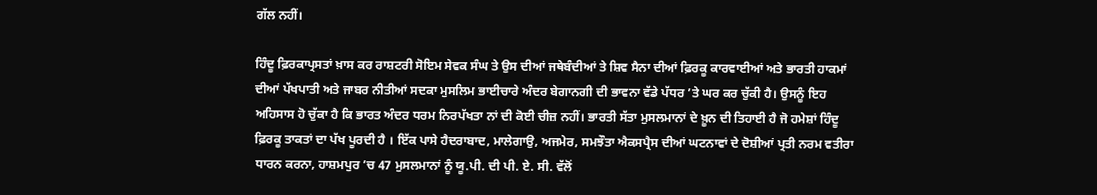ਗੱਲ ਨਹੀਂ।

ਹਿੰਦੂ ਫ਼ਿਰਕਾਪ੍ਰਸਤਾਂ ਖ਼ਾਸ ਕਰ ਰਾਸ਼ਟਰੀ ਸੋਇਮ ਸੇਵਕ ਸੰਘ ਤੇ ਉਸ ਦੀਆਂ ਜਥੇਬੰਦੀਆਂ ਤੇ ਸ਼ਿਵ ਸੈਨਾ ਦੀਆਂ ਫ਼ਿਰਕੂ ਕਾਰਵਾਈਆਂ ਅਤੇ ਭਾਰਤੀ ਹਾਕਮਾਂ ਦੀਆਂ ਪੱਖਪਾਤੀ ਅਤੇ ਜਾਬਰ ਨੀਤੀਆਂ ਸਦਕਾ ਮੁਸਲਿਮ ਭਾਈਚਾਰੇ ਅੰਦਰ ਬੇਗਾਨਗੀ ਦੀ ਭਾਵਨਾ ਵੱਡੇ ਪੱਧਰ ’ਤੇ ਘਰ ਕਰ ਚੁੱਕੀ ਹੈ। ਉਸਨੂੰ ਇਹ ਅਹਿਸਾਸ ਹੋ ਚੁੱਕਾ ਹੈ ਕਿ ਭਾਰਤ ਅੰਦਰ ਧਰਮ ਨਿਰਪੱਖਤਾ ਨਾਂ ਦੀ ਕੋਈ ਚੀਜ਼ ਨਹੀਂ। ਭਾਰਤੀ ਸੱਤਾ ਮੁਸਲਮਾਨਾਂ ਦੇ ਖ਼ੂਨ ਦੀ ਤਿਹਾਈ ਹੈ ਜੋ ਹਮੇਸ਼ਾਂ ਹਿੰਦੂ ਫ਼ਿਰਕੂ ਤਾਕਤਾਂ ਦਾ ਪੱਖ ਪੂਰਦੀ ਹੈ । ਇੱਕ ਪਾਸੇ ਹੈਦਰਾਬਾਦ, ਮਾਲੇਗਾਉ, ਅਜਮੇਰ, ਸਮਝੌਤਾ ਐਕਸਪ੍ਰੈਸ ਦੀਆਂ ਘਟਨਾਵਾਂ ਦੇ ਦੋਸ਼ੀਆਂ ਪ੍ਰਤੀ ਨਰਮ ਵਤੀਰਾ ਧਾਰਨ ਕਰਨਾ, ਹਾਸ਼ਮਪੁਰ ’ਚ 47 ਮੁਸਲਮਾਨਾਂ ਨੂੰ ਯੂ.ਪੀ. ਦੀ ਪੀ. ਏ. ਸੀ. ਵੱਲੋਂ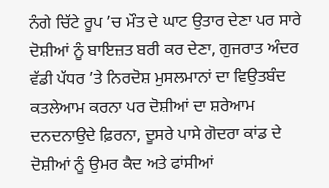ਨੰਗੇ ਚਿੱਟੇ ਰੂਪ ’ਚ ਮੌਤ ਦੇ ਘਾਟ ਉਤਾਰ ਦੇਣਾ ਪਰ ਸਾਰੇ ਦੋਸ਼ੀਆਂ ਨੂੰ ਬਾਇਜ਼ਤ ਬਰੀ ਕਰ ਦੇਣਾ, ਗੁਜਰਾਤ ਅੰਦਰ ਵੱਡੀ ਪੱਧਰ ’ਤੇ ਨਿਰਦੋਸ਼ ਮੁਸਲਮਾਨਾਂ ਦਾ ਵਿਉਤਬੰਦ ਕਤਲੇਆਮ ਕਰਨਾ ਪਰ ਦੋਸ਼ੀਆਂ ਦਾ ਸ਼ਰੇਆਮ ਦਨਦਨਾਉਦੇ ਫ਼ਿਰਨਾ, ਦੂਸਰੇ ਪਾਸੇ ਗੋਦਰਾ ਕਾਂਡ ਦੇ ਦੋਸ਼ੀਆਂ ਨੂੰ ਉਮਰ ਕੈਦ ਅਤੇ ਫਾਂਸੀਆਂ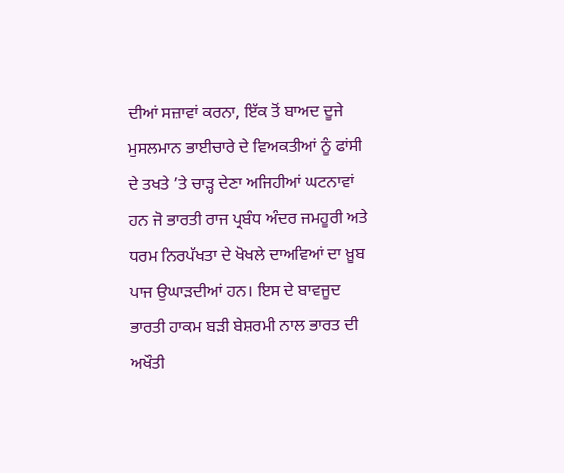ਦੀਆਂ ਸਜ਼ਾਵਾਂ ਕਰਨਾ, ਇੱਕ ਤੋਂ ਬਾਅਦ ਦੂਜੇ ਮੁਸਲਮਾਨ ਭਾਈਚਾਰੇ ਦੇ ਵਿਅਕਤੀਆਂ ਨੂੰ ਫਾਂਸੀ ਦੇ ਤਖਤੇ ’ਤੇ ਚਾੜ੍ਹ ਦੇਣਾ ਅਜਿਹੀਆਂ ਘਟਨਾਵਾਂ ਹਨ ਜੋ ਭਾਰਤੀ ਰਾਜ ਪ੍ਰਬੰਧ ਅੰਦਰ ਜਮਹੂਰੀ ਅਤੇ ਧਰਮ ਨਿਰਪੱਖਤਾ ਦੇ ਖੋਖਲੇ ਦਾਅਵਿਆਂ ਦਾ ਖ਼ੂਬ ਪਾਜ ਉਘਾੜਦੀਆਂ ਹਨ। ਇਸ ਦੇ ਬਾਵਜੂਦ ਭਾਰਤੀ ਹਾਕਮ ਬੜੀ ਬੇਸ਼ਰਮੀ ਨਾਲ ਭਾਰਤ ਦੀ ਅਖੌਤੀ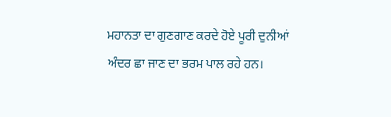ਮਹਾਨਤਾ ਦਾ ਗੁਣਗਾਣ ਕਰਦੇ ਹੋਏ ਪੂਰੀ ਦੁਨੀਆਂ ਅੰਦਰ ਛਾ ਜਾਣ ਦਾ ਭਰਮ ਪਾਲ ਰਹੇ ਹਨ।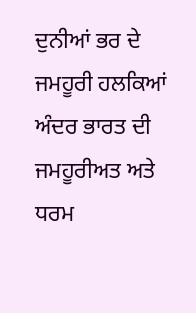ਦੁਨੀਆਂ ਭਰ ਦੇ ਜਮਹੂਰੀ ਹਲਕਿਆਂ ਅੰਦਰ ਭਾਰਤ ਦੀ ਜਮਹੂਰੀਅਤ ਅਤੇ ਧਰਮ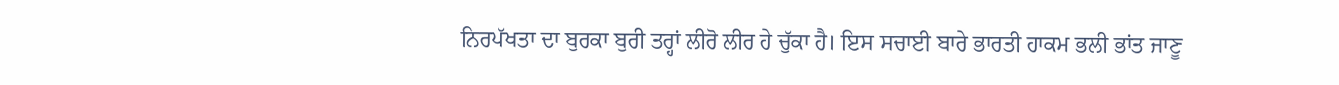ਨਿਰਪੱਖਤਾ ਦਾ ਬੁਰਕਾ ਬੁਰੀ ਤਰ੍ਹਾਂ ਲੀਰੋ ਲੀਰ ਹੇ ਚੁੱਕਾ ਹੈ। ਇਸ ਸਚਾਈ ਬਾਰੇ ਭਾਰਤੀ ਹਾਕਮ ਭਲੀ ਭਾਂਤ ਜਾਣੂ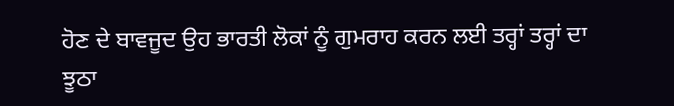ਹੋਣ ਦੇ ਬਾਵਜੂਦ ਉਹ ਭਾਰਤੀ ਲੋਕਾਂ ਨੂੰ ਗੁਮਰਾਹ ਕਰਨ ਲਈ ਤਰ੍ਹਾਂ ਤਰ੍ਹਾਂ ਦਾ ਝੂਠਾ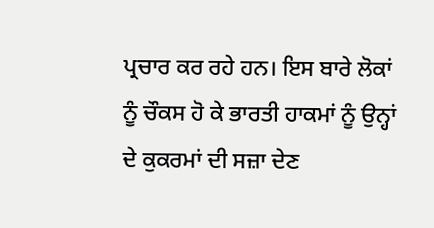ਪ੍ਰਚਾਰ ਕਰ ਰਹੇ ਹਨ। ਇਸ ਬਾਰੇ ਲੋਕਾਂ ਨੂੰ ਚੌਕਸ ਹੋ ਕੇ ਭਾਰਤੀ ਹਾਕਮਾਂ ਨੂੰ ਉਨ੍ਹਾਂ ਦੇ ਕੁਕਰਮਾਂ ਦੀ ਸਜ਼ਾ ਦੇਣ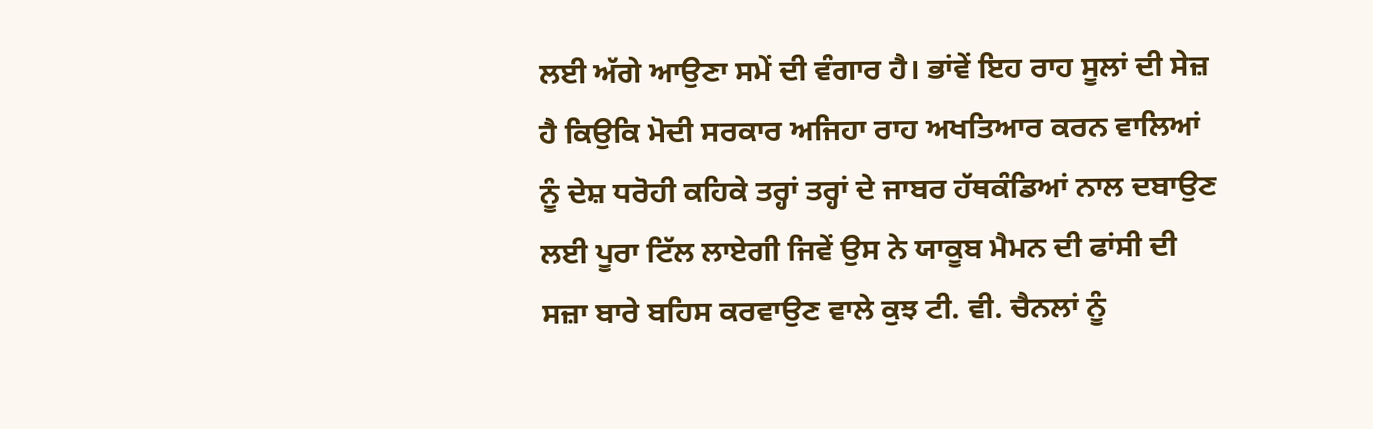ਲਈ ਅੱਗੇ ਆਉਣਾ ਸਮੇਂ ਦੀ ਵੰਗਾਰ ਹੈ। ਭਾਂਵੇਂ ਇਹ ਰਾਹ ਸੂਲਾਂ ਦੀ ਸੇਜ਼ ਹੈ ਕਿਉਕਿ ਮੋਦੀ ਸਰਕਾਰ ਅਜਿਹਾ ਰਾਹ ਅਖਤਿਆਰ ਕਰਨ ਵਾਲਿਆਂ ਨੂੰ ਦੇਸ਼ ਧਰੋਹੀ ਕਹਿਕੇ ਤਰ੍ਹਾਂ ਤਰ੍ਹਾਂ ਦੇ ਜਾਬਰ ਹੱਥਕੰਡਿਆਂ ਨਾਲ ਦਬਾਉਣ ਲਈ ਪੂਰਾ ਟਿੱਲ ਲਾਏਗੀ ਜਿਵੇਂ ਉਸ ਨੇ ਯਾਕੂਬ ਮੈਮਨ ਦੀ ਫਾਂਸੀ ਦੀ ਸਜ਼ਾ ਬਾਰੇ ਬਹਿਸ ਕਰਵਾਉਣ ਵਾਲੇ ਕੁਝ ਟੀ. ਵੀ. ਚੈਨਲਾਂ ਨੂੰ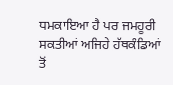ਧਮਕਾਇਆ ਹੈ ਪਰ ਜਮਹੂਰੀ ਸਕਤੀਆਂ ਅਜਿਹੇ ਹੱਥਕੰਡਿਆਂ ਤੋਂ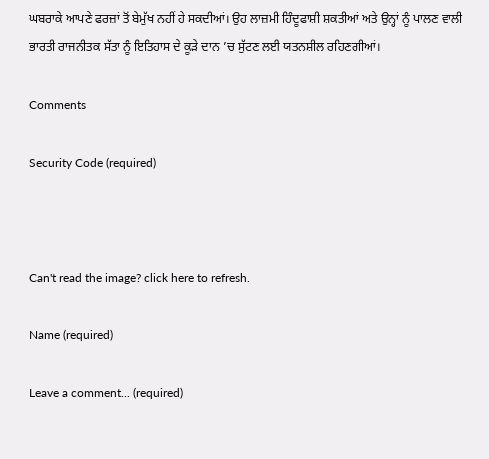ਘਬਰਾਕੇ ਆਪਣੇ ਫਰਜ਼ਾਂ ਤੋਂ ਬੇਮੁੱਖ ਨਹੀਂ ਹੇ ਸਕਦੀਆਂ। ਉਹ ਲਾਜ਼ਮੀ ਹਿੰਦੂਫਾਸ਼ੀ ਸ਼ਕਤੀਆਂ ਅਤੇ ਉਨ੍ਹਾਂ ਨੂੰ ਪਾਲਣ ਵਾਲੀ ਭਾਰਤੀ ਰਾਜਨੀਤਕ ਸੱਤਾ ਨੂੰ ਇਤਿਹਾਸ ਦੇ ਕੂੜੇ ਦਾਨ ’ਚ ਸੁੱਟਣ ਲਈ ਯਤਨਸ਼ੀਲ ਰਹਿਣਗੀਆਂ।

Comments

Security Code (required)



Can't read the image? click here to refresh.

Name (required)

Leave a comment... (required)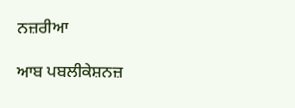ਨਜ਼ਰੀਆ

ਆਬ ਪਬਲੀਕੇਸ਼ਨਜ਼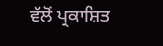ਵੱਲੋਂ ਪ੍ਰਕਾਸ਼ਿਤ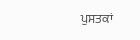ਪੁਸਤਕਾਂ